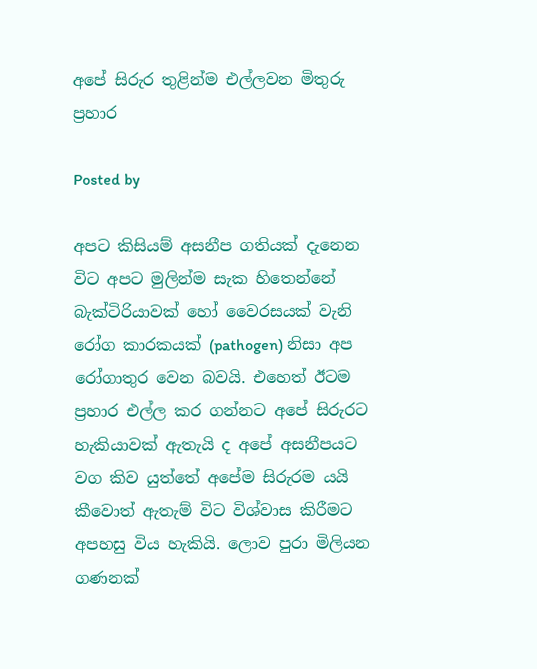අපේ සිරුර තුළින්ම එල්ලවන මිතුරු ප්‍රහාර

Posted by

අපට කිසියම් අසනීප ගතියක් දැනෙන විට අපට මුලින්ම සැක හිතෙන්නේ බැක්ටිරියාවක් හෝ වෛරසයක් වැනි රෝග කාරකයක් (pathogen) නිසා අප රෝගාතුර වෙන බවයි. එහෙත් ඊටම ප්‍රහාර එල්ල කර ගන්නට අපේ සිරුරට හැකියාවක් ඇතැයි ද අපේ අසනීපයට වග කිව යුත්තේ අපේම සිරුරම යයි කීවොත් ඇතැම් විට විශ්වාස කිරීමට අපහසු විය හැකියි. ලොව පුරා මිලියන ගණනක්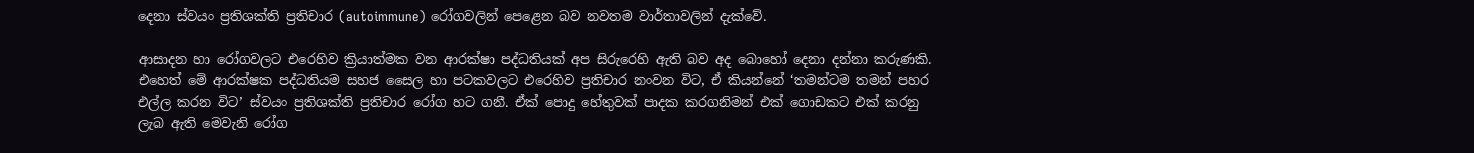දෙනා ස්වයං ප්‍රතිශක්ති ප්‍රතිචාර (autoimmune) රෝගවලින් පෙළෙන බව නවතම වාර්තාවලින් දැක්වේ.

ආසාදන හා රෝගවලට එරෙහිව ක්‍රියාත්මක වන ආරක්ෂා පද්ධතියක් අප සිරුරෙහි ඇති බව අද බොහෝ දෙනා දන්නා කරුණකි. එහෙත් මේ ආරක්ෂක පද්ධතියම සහජ සෛල හා පටකවලට එරෙහිව ප්‍රතිචාර නංවන විට, ඒ කියන්නේ ‘තමන්ටම තමන් පහර එල්ල කරන විට’ ස්වයං ප්‍රතිශක්ති ප්‍රතිචාර රෝග හට ගනී. ඒක් පොදු හේතුවක් පාදක කරගනිමන් එක් ගොඩකට එක් කරනු ලැබ ඇති මෙවැනි රෝග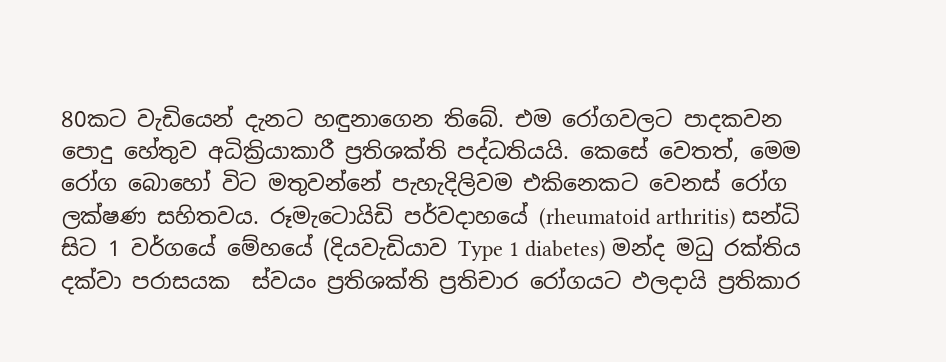80කට වැඩියෙන් දැනට හඳුනාගෙන තිබේ. එම රෝගවලට පාදකවන පොදු හේතුව අධික්‍රියාකාරී ප්‍රතිශක්ති පද්ධතියයි. කෙසේ වෙතත්, මෙම රෝග බොහෝ විට මතුවන්නේ පැහැදිලිවම එකිනෙකට වෙනස් රෝග ලක්ෂණ සහිතවය. රූමැටොයිඩි පර්වදාහයේ (rheumatoid arthritis) සන්ධි සිට 1 වර්ගයේ මේහයේ (දියවැඩියාව Type 1 diabetes) මන්ද මධු රක්තිය දක්වා පරාසයක  ස්වයං ප්‍රතිශක්ති ප්‍රතිචාර රෝගයට ඵලදායි ප්‍රතිකාර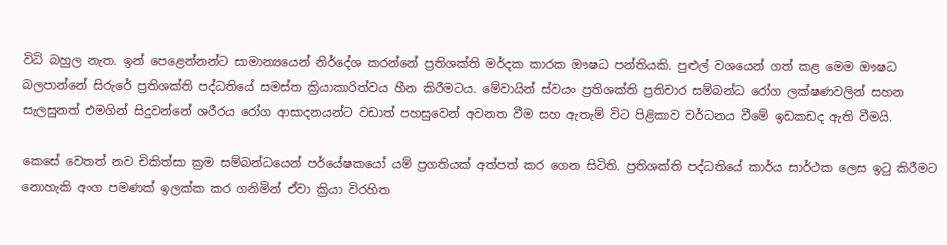විධි බහුල නැත. ඉන් පෙළෙන්නන්ට සාමාන්‍යයෙන් නිර්දේශ කරන්නේ ප්‍රතිශක්ති මර්දක කාරක ඖෂධ පන්තියකි. පුළුල් වශයෙන් ගත් කළ මෙම ඖෂධ බලපාන්නේ සිරුරේ ප්‍රතිශක්ති පද්ධතියේ සමස්ත ක්‍රියාකාරිත්වය හීන කිරීමටය. මේවායින් ස්වයං ප්‍රතිශක්ති ප්‍රතිචාර සම්බන්ධ රෝග ලක්ෂණවලින් සහන සැලසුනත් එමගින් සිදුවන්නේ ශරීරය රෝග ආසාදනයන්ට වඩාත් පහසුවෙන් අවනත වීම සහ ඇතැම් විට පිළිකාව වර්ධනය වීමේ ඉඩකඩද ඇති වීමයි.

කෙසේ වෙතත් නව චිකිත්සා ක්‍රම සම්බන්ධයෙන් පර්යේෂකයෝ යම් ප්‍රගතියක් අත්පත් කර ගෙන සිටිති. ප්‍රතිශක්ති පද්ධතියේ කාර්ය සාර්ථක ලෙස ඉටු කිරීමට නොහැකි අංග පමණක් ඉලක්ක කර ගනිමින් ඒවා ක්‍රියා විරහිත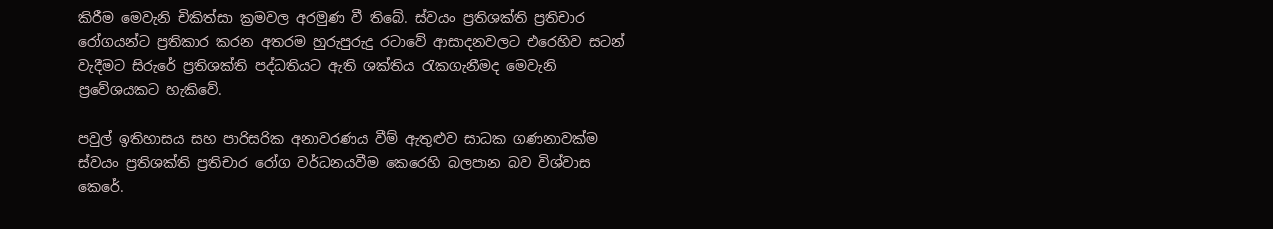කිරීම මෙවැනි චිකිත්සා ක්‍රමවල අරමුණ වී තිබේ. ස්වයං ප්‍රතිශක්ති ප්‍රතිචාර රෝගයන්ට ප්‍රතිකාර කරන අතරම හුරුපුරුදු රටාවේ ආසාදනවලට එරෙහිව සටන් වැදීමට සිරුරේ ප්‍රතිශක්ති පද්ධතියට ඇති ශක්තිය රැකගැනීමද මෙවැනි ප්‍රවේශයකට හැකිවේ.

පවුල් ඉතිහාසය සහ පාරිසරික අනාවරණය වීම් ඇතුළුව සාධක ගණනාවක්ම ස්වයං ප්‍රතිශක්ති ප්‍රතිචාර රෝග වර්ධනයවීම කෙරෙහි බලපාන බව විශ්වාස කෙරේ.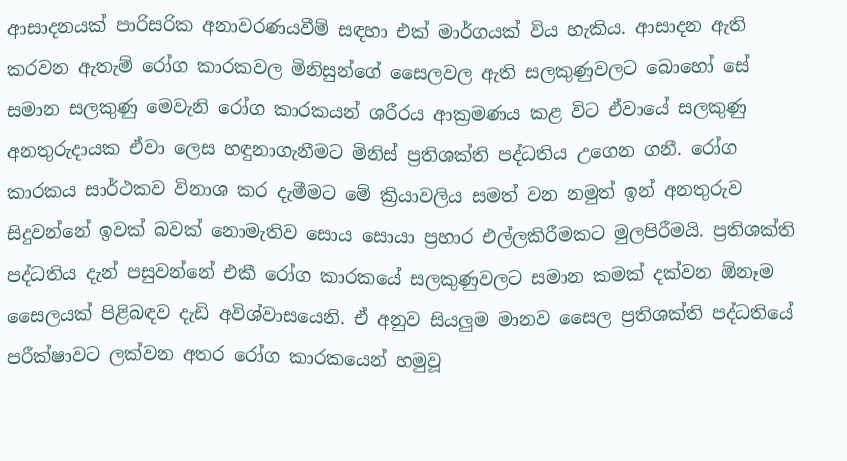ආසාදනයක් පාරිසරික අනාවරණයවීම් සඳහා එක් මාර්ගයක් විය හැකිය. ආසාදන ඇති කරවන ඇතැම් රෝග කාරකවල මිනිසුන්ගේ සෛලවල ඇති සලකුණුවලට බොහෝ සේ සමාන සලකුණු මෙවැනි රෝග කාරකයන් ශරීරය ආක්‍රමණය කළ විට ඒවායේ සලකුණු අනතුරුදායක ඒවා ලෙස හඳුනාගැනීමට මිනිස් ප්‍රතිශක්ති පද්ධතිය උගෙන ගනී. රෝග කාරකය සාර්ථකව විනාශ කර දැමීමට මේ ක්‍රියාවලිය සමත් වන නමුත් ඉන් අනතුරුව සිදුවන්නේ ඉවක් බවක් නොමැතිව සොය සොයා ප්‍රහාර එල්ලකිරීමකට මුලපිරීමයි. ප්‍රතිශක්ති පද්ධතිය දැන් පසුවන්නේ එකී රෝග කාරකයේ සලකුණුවලට සමාන කමක් දක්වන ඕනෑම සෛලයක් පිළිබඳව දැඩි අවිශ්වාසයෙනි. ඒ අනුව සියලුම මානව සෛල ප්‍රතිශක්ති පද්ධතියේ පරීක්ෂාවට ලක්වන අතර රෝග කාරකයෙන් හමුවූ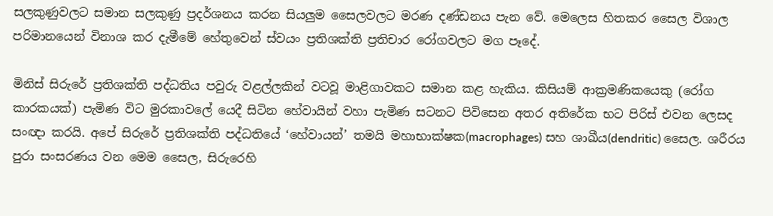සලකුණුවලට සමාන සලකුණු ප්‍රදර්ශනය කරන සියලුම සෛලවලට මරණ දණ්ඩනය පැන වේ. මෙලෙස හිතකර සෛල විශාල පරිමානයෙන් විනාශ කර දැමීමේ හේතුවෙන් ස්වයං ප්‍රතිශක්ති ප්‍රතිචාර රෝගවලට මග පෑදේ.

මිනිස් සිරුරේ ප්‍රතිශක්ති පද්ධතිය පවුරු වළල්ලකින් වටවූ මාළිගාවකට සමාන කළ හැකිය. කිසියම් ආක්‍රමණිකයෙකු ‍(රෝග කාරකයක්) පැමිණ විට මුරකාවලේ යෙදී සිටින හේවායින් වහා පැමිණ සටනට පිවිසෙන අතර අතිරේක භට පිරිස් එවන ලෙසද සංඥා කරයි. අපේ සිරුරේ ප්‍රතිශක්ති පද්ධතියේ ‘හේවායන්’ තමයි මහාභාක්ෂක(macrophages) සහ ශාඛීය(dendritic) සෛල. ශරීරය පුරා සංසරණය වන මෙම සෛල, සිරුරෙහි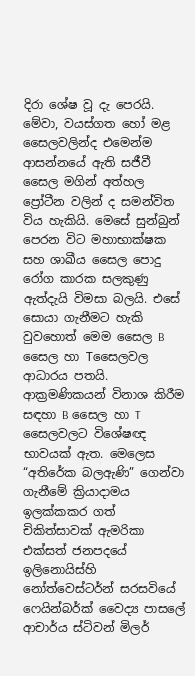දිරා ශේෂ වූ දැ පෙරයි. මේවා, වයස්ගත හෝ මළ සෛලවලින්ද එමෙන්ම ආසන්නයේ ඇති සජීවී සෛල මගින් අත්හල ප්‍රෝටීන වලින් ද සමන්විත විය හැකියි. මෙසේ සුන්බුන් පෙරන විට මහාභාක්ෂක සහ ශාඛීය සෛල පොදු රෝග කාරක සලකුණු ඇත්දැයි විමසා බලයි. එසේ සොයා ගැනීමට හැකි වුවහොත් මෙම සෛල B සෛල හා Tසෛලවල ආධාරය පතයි. ආක්‍රමණිකයන් විනාශ කිරීම සඳහා B සෛල හා T සෛලවලට විශේෂඥ භාවයක් ඇත. මෙලෙස “අතිරේක බලඇණි” ගෙන්වා ගැනීමේ ක්‍රියාදාමය ඉලක්කකර ගත් චිකිත්සාවක් ඇමරිකා එක්සත් ජනපදයේ ඉලිනොයිස්හි නෝත්වෙස්ටර්න් සරසවියේ ෆෙයින්බර්ක් වෛද්‍ය පාසලේ ආචාර්ය ස්ටිවන් මිලර්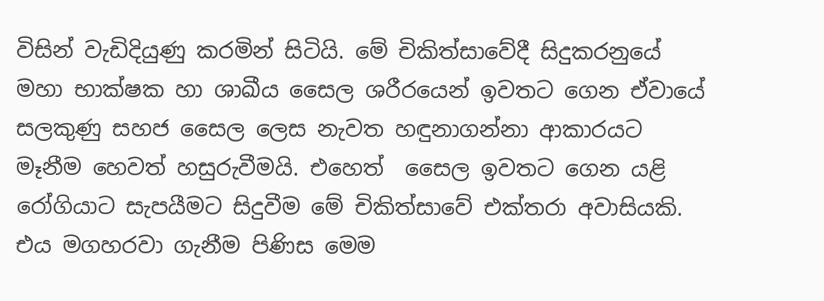විසින් වැඩිදියුණු කරමින් සිටියි. මේ චිකිත්සාවේදී සිදුකරනුයේ මහා භාක්ෂක හා ශාඛීය සෛල ශරීරයෙන් ඉවතට ගෙන ඒවායේ සලකුණු සහජ සෛල ලෙස නැවත හඳුනාගන්නා ආකාරයට මෑනීම හෙවත් හසුරුවීමයි. එහෙත්  සෛල ඉවතට ගෙන යළි රෝගියාට සැපයීමට සිදුවීම මේ චිකිත්සාවේ එක්තරා අවාසියකි. එය මගහරවා ගැනීම පිණිස මෙම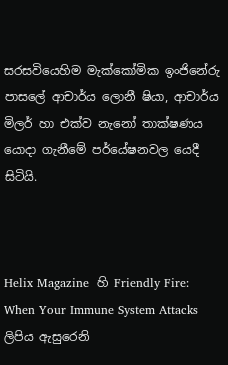සරසවියෙහිම මැක්කෝමික ඉංජිනේරු පාසලේ ආචාර්ය ලොනී ෂියා, ආචාර්ය මිලර් හා එක්ව නැනෝ තාක්ෂණය යොදා ගැනීමේ පර්යේෂනවල යෙදී සිටියි.



Helix Magazine  හි Friendly Fire: When Your Immune System Attacks ලිපිය ඇසුරෙනි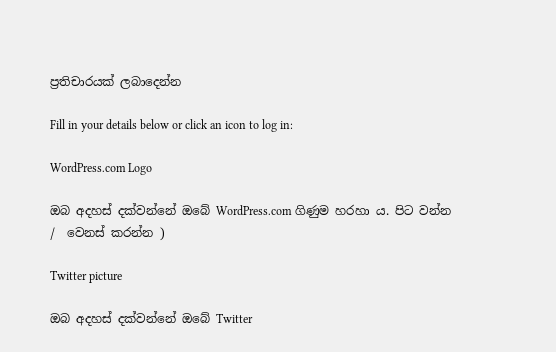ප්‍රතිචාරයක් ලබාදෙන්න

Fill in your details below or click an icon to log in:

WordPress.com Logo

ඔබ අදහස් දක්වන්නේ ඔබේ WordPress.com ගිණුම හරහා ය. පිට වන්න /  වෙනස් කරන්න )

Twitter picture

ඔබ අදහස් දක්වන්නේ ඔබේ Twitter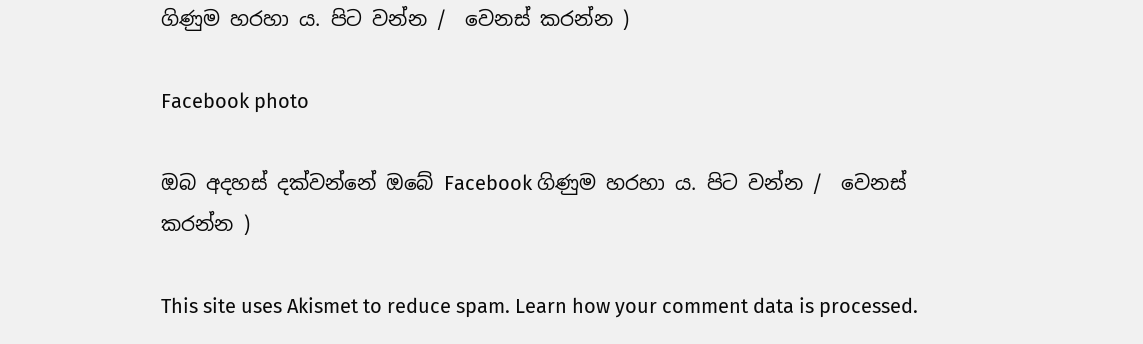ගිණුම හරහා ය. පිට වන්න /  වෙනස් කරන්න )

Facebook photo

ඔබ අදහස් දක්වන්නේ ඔබේ Facebook ගිණුම හරහා ය. පිට වන්න /  වෙනස් කරන්න )

This site uses Akismet to reduce spam. Learn how your comment data is processed.